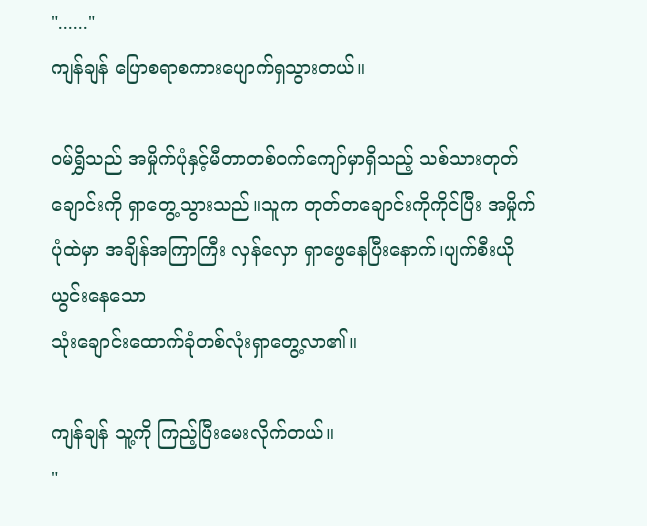"......"
ကျန်ချန် ပြောစရာစကားပျောက်ရှသွားတယ်။

ဝမ်ရွှိသည် အမှိုက်ပုံနှင့်မီတာတစ်ဝက်ကျော်မှာရှိသည့် သစ်သားတုတ်ချောင်းကို ရှာတွေ့သွားသည်။သူက တုတ်တချောင်းကိုကိုင်ပြီး အမှိုက်ပုံထဲမှာ အချိန်အကြာကြီး လှန်လှော ရှာဖွေနေပြီးနောက်၊ပျက်စီးယိုယွင်းနေသော
သုံးချောင်းထောက်ခုံတစ်လုံးရှာတွေ့လာ၏။

ကျန်ချန် သူ့ကို ကြည့်ပြီးမေးလိုက်တယ်။
"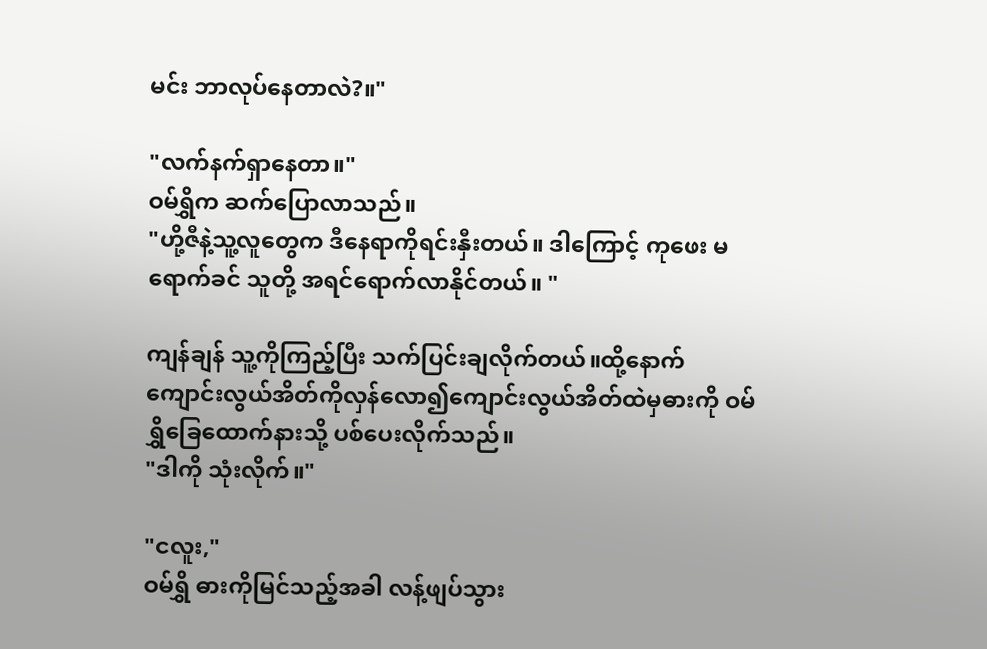မင်း ဘာလုပ်နေတာလဲ?။"

"လက်နက်ရှာနေတာ။"
ဝမ်ရွှိက ဆက်ပြောလာသည်။
"ဟို့ဇီနဲ့သူ့လူတွေက ဒီနေရာကိုရင်းနှီးတယ်။ ဒါကြောင့် ကုဖေး မရောက်ခင် သူတို့ အရင်ရောက်လာနိုင်တယ်။ "

ကျန်ချန် သူ့ကိုကြည့်ပြီး သက်ပြင်းချလိုက်တယ်။ထို့နောက် ကျောင်းလွယ်အိတ်ကိုလှန်လော၍ကျောင်းလွယ်အိတ်ထဲမှဓားကို ဝမ်ရွှိခြေထောက်နားသို့ ပစ်ပေးလိုက်သည်။
"ဒါကို သုံးလိုက်။"

"ငလူး,"
ဝမ်ရွှိ ဓားကိုမြင်သည့်အခါ လန့်ဖျပ်သွား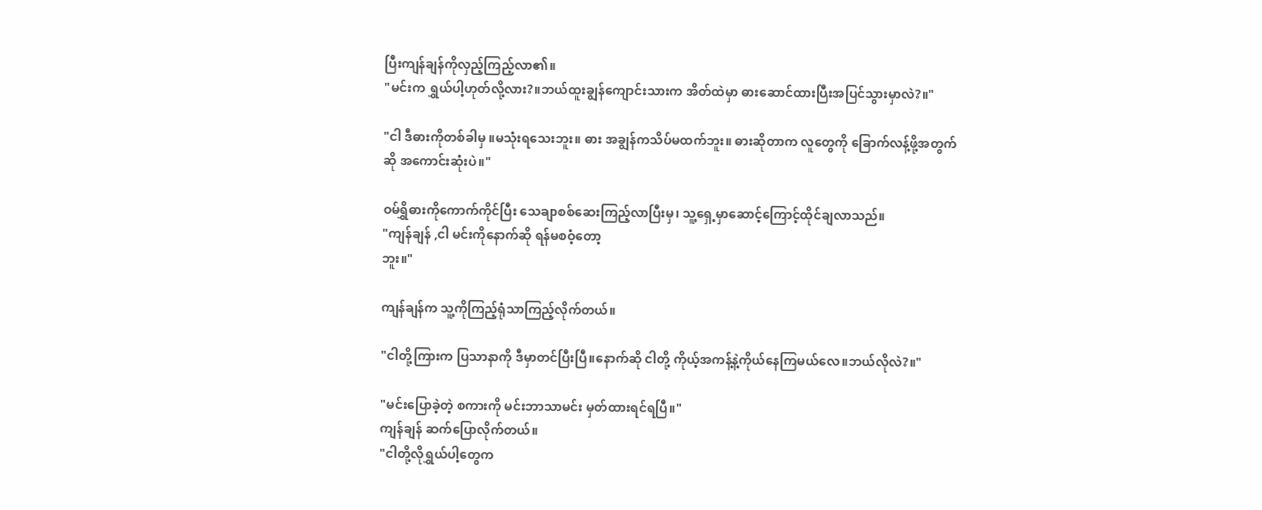ပြီးကျန်ချန်ကိုလှည့်ကြည့်လာ၏။
"မင်းက ရွှယ်ပါ့ဟုတ်လို့လား?။ဘယ်ထူးချွန်ကျောင်းသားက အိတ်ထဲမှာ ဓားဆောင်ထားပြီးအပြင်သွားမှာလဲ?။"

"ငါ ဒီဓားကိုတစ်ခါမှ ။မသုံးရသေးဘူး။ ဓား အချွန်ကသိပ်မထက်ဘူး။ ဓားဆိုတာက လူတွေကို ခြောက်လန့်ဖို့အတွက်ဆို အကောင်းဆုံးပဲ။"

ဝမ်ရွှိဓားကိုကောက်ကိုင်ပြီး သေချာစစ်ဆေးကြည့်လာပြီးမှ၊ သူ့ရှေ့မှာဆောင့်ကြောင့်ထိုင်ချလာသည်။
"ကျန်ချန် ,ငါ မင်းကိုနောက်ဆို ရန်မစဝံ့တော့
ဘူး။"

ကျန်ချန်က သူ့ကိုကြည့်ရုံသာကြည့်လိုက်တယ်။

"ငါတို့ကြားက ပြသာနာကို ဒီမှာတင်ပြီးပြီ။နောက်ဆို ငါတို့ ကိုယ့်အကန့်နဲ့ကိုယ်နေကြမယ်လေ။ဘယ်လိုလဲ?။"

"မင်းပြောခဲ့တဲ့ စကားကို မင်းဘာသာမင်း မှတ်ထားရင်ရပြီ။"
ကျန်ချန် ဆက်ပြောလိုက်တယ်။
"ငါတို့လိုရွှယ်ပါ့တွေက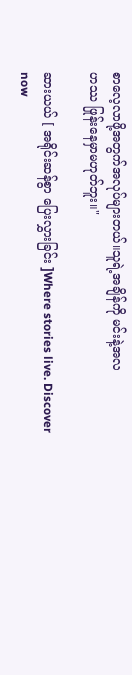စာလေ့လာဖို့အတွက်အလုပ်များတယ်။သူရဲ့အချိန်ကို မင်းနဲ့အလ
ဟဿ ဖြုန်းနေမှာမဟုတ်ဘူး။"

ဆားယယ် [ အရိုင်းဆန်စွာ ပြေးလွှားခြင်း ]Where stories live. Discover now